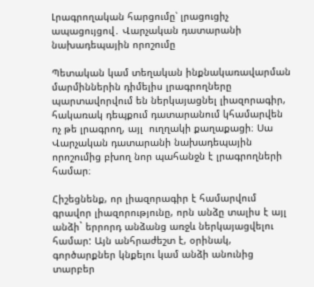Լրագրողական հարցումը՝ լրացուցիչ ապացույցով․ Վարչական դատարանի նախադեպային որոշումը

Պետական կամ տեղական ինքնակառավարման մարմիններին դիմելիս լրագրողները պարտավորվում են ներկայացնել լիազորագիր, հակառակ դեպքում դատարանում կհամարվեն ոչ թե լրագրող, այլ  ուղղակի քաղաքացի։ Սա Վարչական դատարանի նախադեպային որոշումից բխող նոր պահանջն է լրագրողների համար։

Հիշեցնենք, որ լիազորագիր է համարվում գրավոր լիազորությունը, որն անձը տալիս է այլ անձի` երրորդ անձանց առջև ներկայացվելու համար: Այն անհրաժեշտ է, օրինակ, գործարքներ կնքելու կամ անձի անունից տարբեր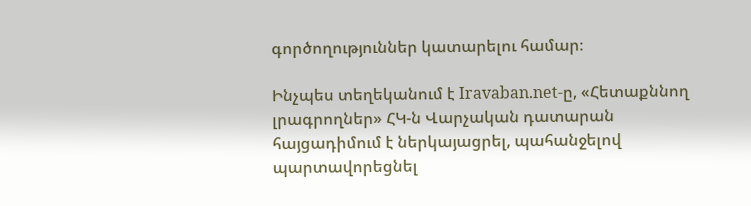գործողություններ կատարելու համար։

Ինչպես տեղեկանում է Iravaban.net-ը, «Հետաքննող լրագրողներ» ՀԿ-ն Վարչական դատարան հայցադիմում է ներկայացրել, պահանջելով պարտավորեցնել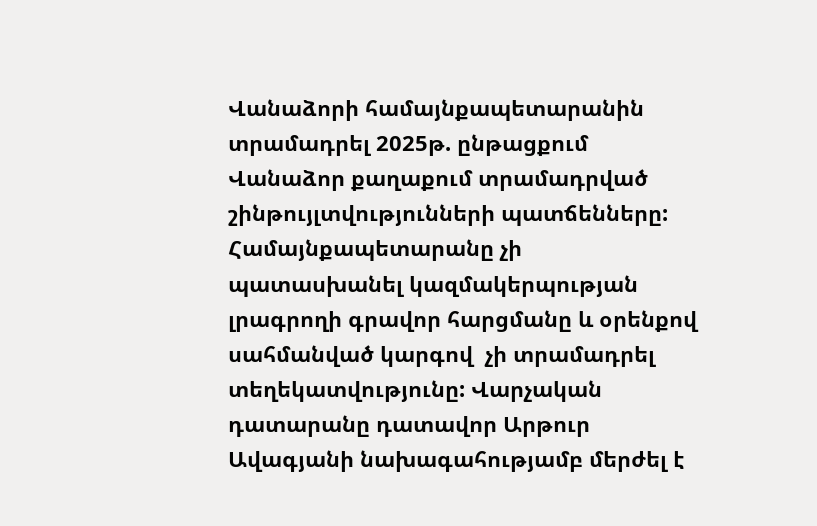Վանաձորի համայնքապետարանին տրամադրել 2025թ. ընթացքում Վանաձոր քաղաքում տրամադրված շինթույլտվությունների պատճենները: Համայնքապետարանը չի պատասխանել կազմակերպության լրագրողի գրավոր հարցմանը և օրենքով սահմանված կարգով  չի տրամադրել տեղեկատվությունը: Վարչական դատարանը դատավոր Արթուր Ավագյանի նախագահությամբ մերժել է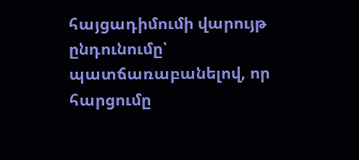հայցադիմումի վարույթ ընդունումը՝ պատճառաբանելով, որ հարցումը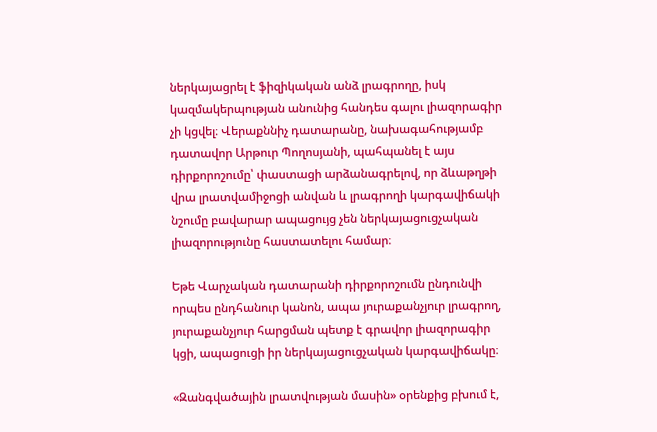ներկայացրել է ֆիզիկական անձ լրագրողը, իսկ կազմակերպության անունից հանդես գալու լիազորագիր չի կցվել։ Վերաքննիչ դատարանը, նախագահությամբ դատավոր Արթուր Պողոսյանի, պահպանել է այս դիրքորոշումը՝ փաստացի արձանագրելով, որ ձևաթղթի վրա լրատվամիջոցի անվան և լրագրողի կարգավիճակի նշումը բավարար ապացույց չեն ներկայացուցչական լիազորությունը հաստատելու համար։

Եթե Վարչական դատարանի դիրքորոշումն ընդունվի որպես ընդհանուր կանոն, ապա յուրաքանչյուր լրագրող, յուրաքանչյուր հարցման պետք է գրավոր լիազորագիր կցի, ապացուցի իր ներկայացուցչական կարգավիճակը։

«Զանգվածային լրատվության մասին» օրենքից բխում է,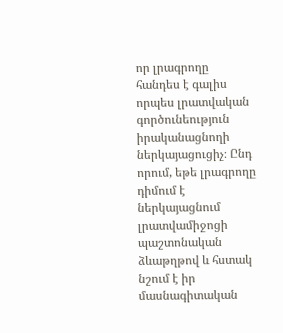որ լրագրողը հանդես է գալիս որպես լրատվական գործունեություն իրականացնողի ներկայացուցիչ։ Ընդ որում, եթե լրագրողը դիմում է ներկայացնում լրատվամիջոցի պաշտոնական ձևաթղթով և հստակ նշում է իր մասնագիտական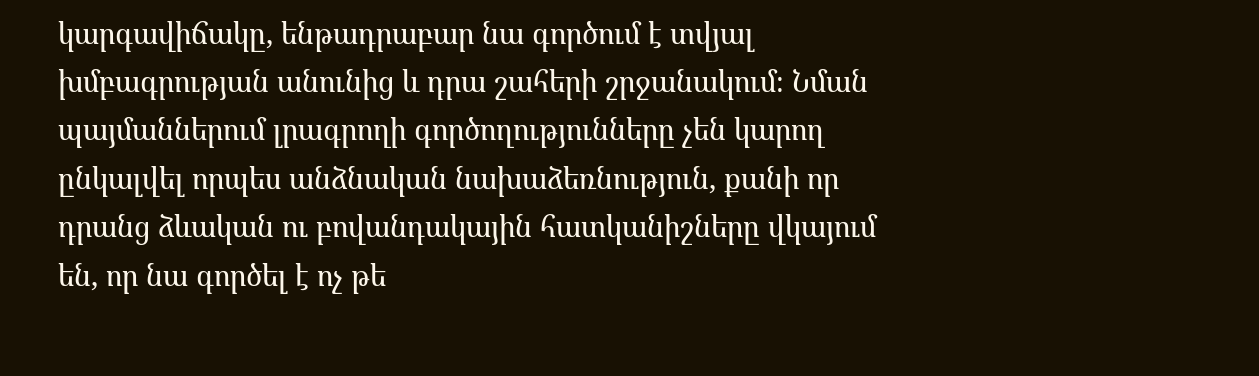կարգավիճակը, ենթադրաբար նա գործում է տվյալ խմբագրության անունից և դրա շահերի շրջանակում։ Նման պայմաններում լրագրողի գործողությունները չեն կարող ընկալվել որպես անձնական նախաձեռնություն, քանի որ դրանց ձևական ու բովանդակային հատկանիշները վկայում են, որ նա գործել է ոչ թե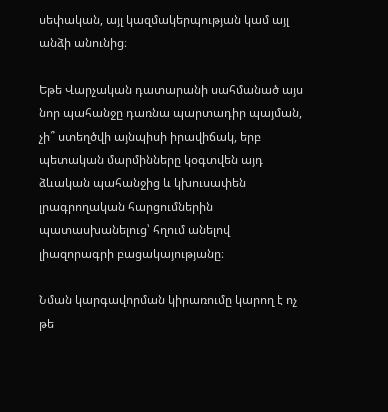սեփական, այլ կազմակերպության կամ այլ անձի անունից։

Եթե Վարչական դատարանի սահմանած այս նոր պահանջը դառնա պարտադիր պայման, չի՞ ստեղծվի այնպիսի իրավիճակ, երբ պետական մարմինները կօգտվեն այդ ձևական պահանջից և կխուսափեն լրագրողական հարցումներին պատասխանելուց՝ հղում անելով լիազորագրի բացակայությանը։

Նման կարգավորման կիրառումը կարող է ոչ թե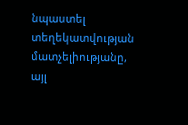նպաստել տեղեկատվության մատչելիությանը, այլ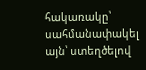հակառակը՝ սահմանափակել այն՝ ստեղծելով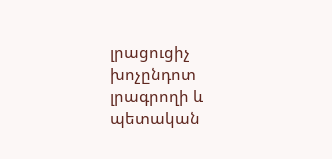լրացուցիչ խոչընդոտ լրագրողի և պետական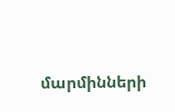մարմինների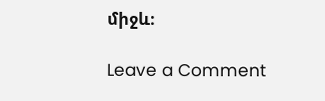միջև։

Leave a Comment